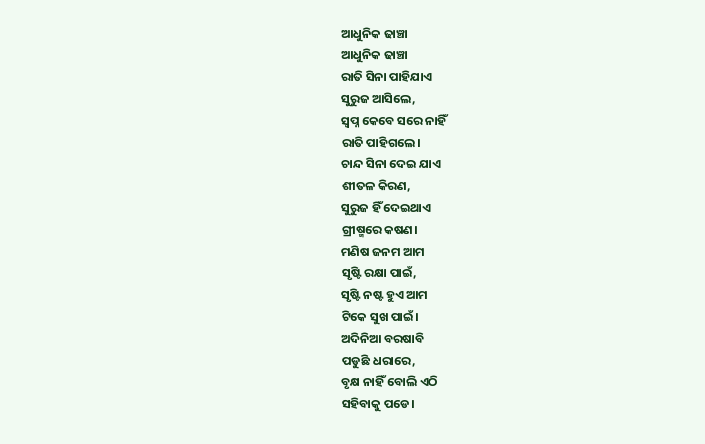ଆଧୁନିକ ଢାଞ୍ଚା
ଆଧୁନିକ ଢାଞ୍ଚା
ରାତି ସିନା ପାହିଯାଏ
ସୁରୁଜ ଆସିଲେ,
ସ୍ବପ୍ନ କେବେ ସରେ ନାହିଁ
ରାତି ପାହିଗଲେ।
ଚାନ୍ଦ ସିନା ଦେଇ ଯାଏ
ଶୀତଳ କିରଣ,
ସୁରୁଜ ହିଁ ଦେଇଥାଏ
ଗ୍ରୀଷ୍ମରେ କଷଣ।
ମଣିଷ ଜନମ ଆମ
ସୃଷ୍ଟି ରକ୍ଷା ପାଇଁ,
ସୃଷ୍ଟି ନଷ୍ଟ ହୁଏ ଆମ
ଟିକେ ସୁଖ ପାଇଁ।
ଅଦିନିଆ ବରଷାବି
ପଡୁଛି ଧରାରେ,
ବୃକ୍ଷ ନାହିଁ ବୋଲି ଏଠି
ସହିବାକୁ ପଡେ।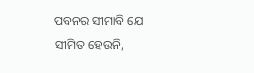ପବନର ସୀମାବି ଯେ
ସୀମିତ ହେଉନି,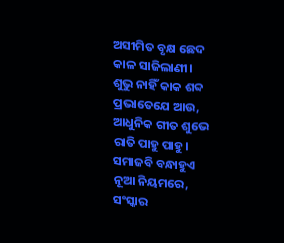ଅସୀମିତ ବୃକ୍ଷ ଛେଦ
କାଳ ସାଜିଲାଣୀ।
ଶୁଭୁ ନାହିଁ କାକ ଶବ୍ଦ
ପ୍ରଭାତେଯେ ଆଉ,
ଆଧୁନିକ ଗୀତ ଶୁଭେ
ରାତି ପାହୁ ପାହୁ।
ସମାଜବି ବନ୍ଧାହୁଏ
ନୂଆ ନିୟମରେ,
ସଂସ୍କାର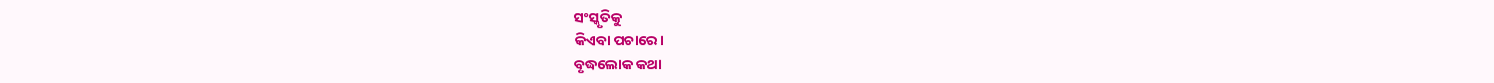ସଂସ୍କୃତିକୁ
କିଏବା ପଚାରେ।
ବୃଦ୍ଧଲୋକ କଥା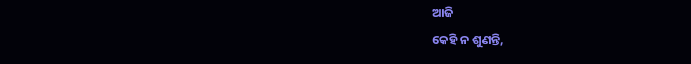ଆଜି
କେହି ନ ଶୁଣନ୍ତି,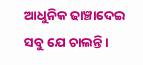ଆଧୁନିକ ଢାଞ୍ଚାଦେଇ
ସବୁ ଯେ ଚାଲନ୍ତି।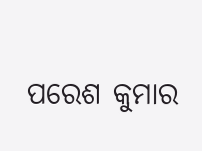ପରେଶ କୁମାର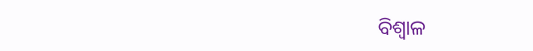ବିଶ୍ବାଳ